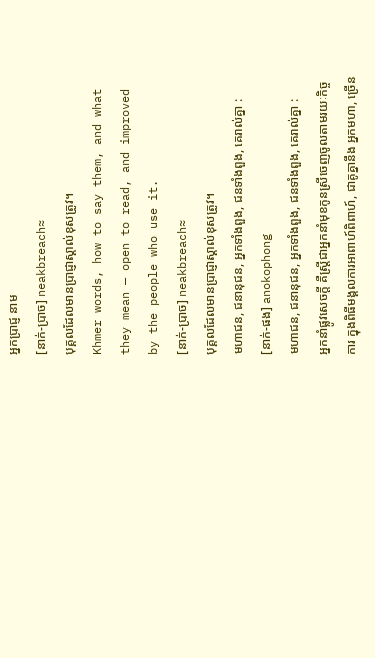អ្នកប្រាជ្ញ នាម
[នាក់-ប្រាច] neakbreach≈
បុគ្គលដែលមានប្រាជ្ញាស្គាល់ខុសត្រូវ។
Khmer words, how to say them, and what they mean — open to read, and improved by the people who use it.
[នាក់-ប្រាច] neakbreach≈
បុគ្គលដែលមានប្រាជ្ញាស្គាល់ខុសត្រូវ។
មហាជន, ជនានុជន, អ្នកទាំងពួង, ជនទាំងពួង, គេរាល់គ្នា :
[នាក់-ផង] anokophong
មហាជន, ជនានុជន, អ្នកទាំងពួង, ជនទាំងពួង, គេរាល់គ្នា :
អ្នកនាំផ្លូវសេចក្ដី គឺស្ត្រីជាអ្នកនាំមុខកូនស្រីចេញចូលតាមរយៈកិច្ចការ ក្នុងពិធីមង្គលការអាពាហ៍ពិពាហ៍, ជាគូគ្នានឹង អ្នកមហា, ច្រើន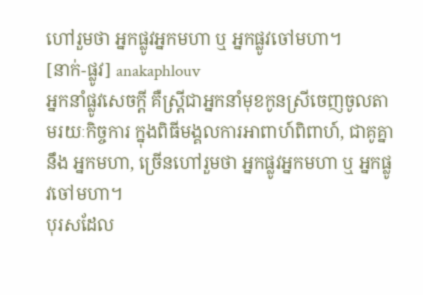ហៅរួមថា អ្នកផ្លូវអ្នកមហា ឬ អ្នកផ្លូវចៅមហា។
[នាក់-ផ្លូវ] anakaphlouv
អ្នកនាំផ្លូវសេចក្ដី គឺស្ត្រីជាអ្នកនាំមុខកូនស្រីចេញចូលតាមរយៈកិច្ចការ ក្នុងពិធីមង្គលការអាពាហ៍ពិពាហ៍, ជាគូគ្នានឹង អ្នកមហា, ច្រើនហៅរួមថា អ្នកផ្លូវអ្នកមហា ឬ អ្នកផ្លូវចៅមហា។
បុរសដែល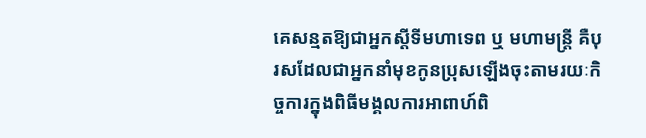គេសន្មតឱ្យជាអ្នកស្ដីទីមហាទេព ឬ មហាមន្ត្រី គឺបុរសដែលជាអ្នកនាំមុខកូនប្រុសឡើងចុះតាមរយៈកិច្ចការក្នុងពិធីមង្គលការអាពាហ៍ពិ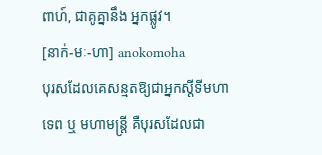ពាហ៍, ជាគូគ្នានឹង អ្នកផ្លូវ។
[នាក់-មៈ-ហា] anokomoha
បុរសដែលគេសន្មតឱ្យជាអ្នកស្ដីទីមហាទេព ឬ មហាមន្ត្រី គឺបុរសដែលជា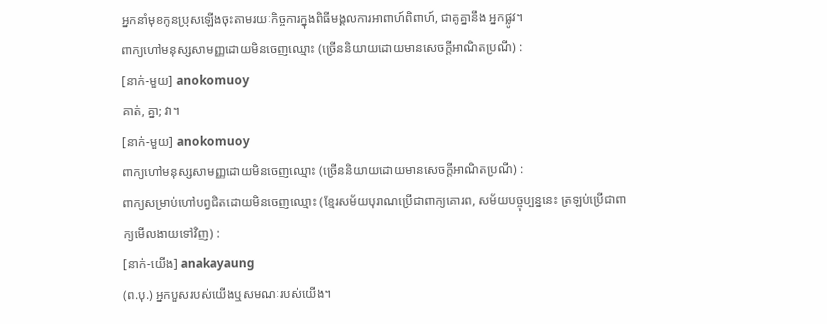អ្នកនាំមុខកូនប្រុសឡើងចុះតាមរយៈកិច្ចការក្នុងពិធីមង្គលការអាពាហ៍ពិពាហ៍, ជាគូគ្នានឹង អ្នកផ្លូវ។
ពាក្យហៅមនុស្សសាមញ្ញដោយមិនចេញឈ្មោះ (ច្រើននិយាយដោយមានសេចក្ដីអាណិតប្រណី) :
[នាក់-មួយ] anokomuoy
គាត់, គ្នា; វា។
[នាក់-មួយ] anokomuoy
ពាក្យហៅមនុស្សសាមញ្ញដោយមិនចេញឈ្មោះ (ច្រើននិយាយដោយមានសេចក្ដីអាណិតប្រណី) :
ពាក្យសម្រាប់ហៅបព្វជិតដោយមិនចេញឈ្មោះ (ខ្មែរសម័យបុរាណប្រើជាពាក្យគោរព, សម័យបច្ចុប្បន្ននេះ ត្រឡប់ប្រើជាពាក្យមើលងាយទៅវិញ) :
[នាក់-យើង] anakayaung
(ព.បុ.) អ្នកបួសរបស់យើងឬសមណៈរបស់យើង។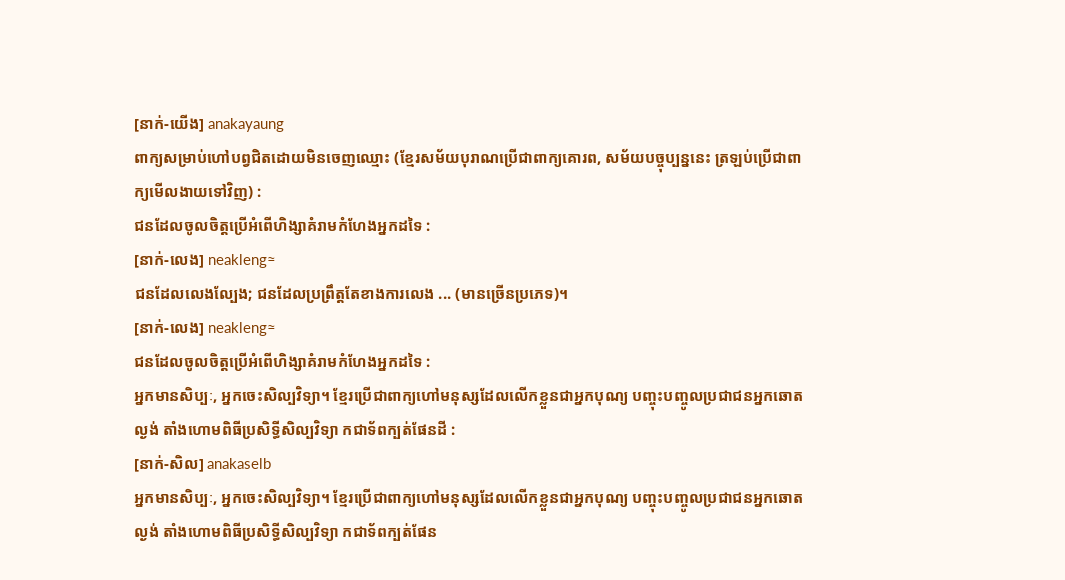[នាក់-យើង] anakayaung
ពាក្យសម្រាប់ហៅបព្វជិតដោយមិនចេញឈ្មោះ (ខ្មែរសម័យបុរាណប្រើជាពាក្យគោរព, សម័យបច្ចុប្បន្ននេះ ត្រឡប់ប្រើជាពាក្យមើលងាយទៅវិញ) :
ជនដែលចូលចិត្តប្រើអំពើហិង្សាគំរាមកំហែងអ្នកដទៃ :
[នាក់-លេង] neakleng≈
ជនដែលលេងល្បែង; ជនដែលប្រព្រឹត្តតែខាងការលេង ... (មានច្រើនប្រភេទ)។
[នាក់-លេង] neakleng≈
ជនដែលចូលចិត្តប្រើអំពើហិង្សាគំរាមកំហែងអ្នកដទៃ :
អ្នកមានសិប្បៈ, អ្នកចេះសិល្បវិទ្យា។ ខ្មែរប្រើជាពាក្យហៅមនុស្សដែលលើកខ្លួនជាអ្នកបុណ្យ បញ្ចុះបញ្ចូលប្រជាជនអ្នកឆោតល្ងង់ តាំងហោមពិធីប្រសិទ្ធីសិល្បវិទ្យា កជាទ័ពក្បត់ផែនដី :
[នាក់-សិល] anakaselb
អ្នកមានសិប្បៈ, អ្នកចេះសិល្បវិទ្យា។ ខ្មែរប្រើជាពាក្យហៅមនុស្សដែលលើកខ្លួនជាអ្នកបុណ្យ បញ្ចុះបញ្ចូលប្រជាជនអ្នកឆោតល្ងង់ តាំងហោមពិធីប្រសិទ្ធីសិល្បវិទ្យា កជាទ័ពក្បត់ផែន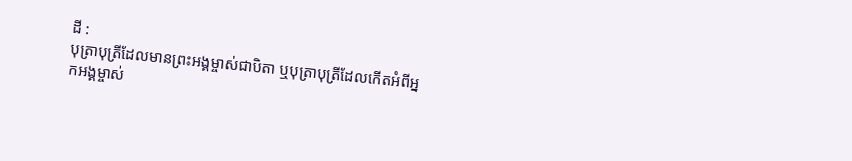ដី :
បុត្រាបុត្រីដែលមានព្រះអង្គម្ចាស់ជាបិតា ឬបុត្រាបុត្រីដែលកើតអំពីអ្នកអង្គម្ចាស់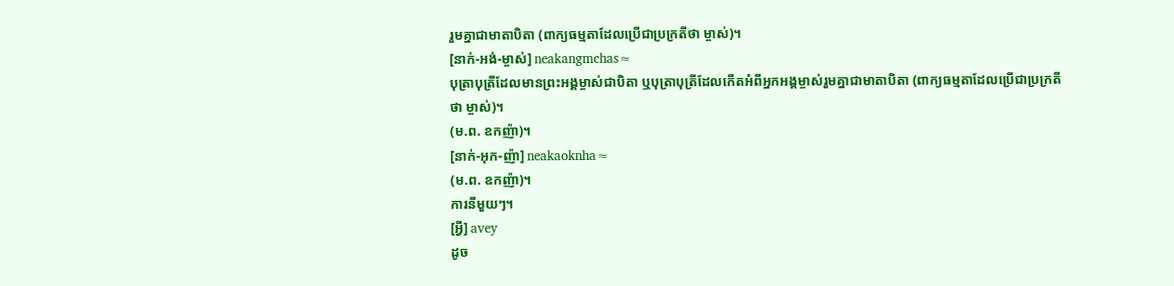រួមគ្នាជាមាតាបិតា (ពាក្យធម្មតាដែលប្រើជាប្រក្រតីថា ម្ចាស់)។
[នាក់-អង់-ម្ចាស់] neakangmchas≈
បុត្រាបុត្រីដែលមានព្រះអង្គម្ចាស់ជាបិតា ឬបុត្រាបុត្រីដែលកើតអំពីអ្នកអង្គម្ចាស់រួមគ្នាជាមាតាបិតា (ពាក្យធម្មតាដែលប្រើជាប្រក្រតីថា ម្ចាស់)។
(ម.ព. ឧកញ៉ា)។
[នាក់-អុក-ញ៉ា] neakaoknha≈
(ម.ព. ឧកញ៉ា)។
ការនីមួយៗ។
[អ្វី] avey
ដូច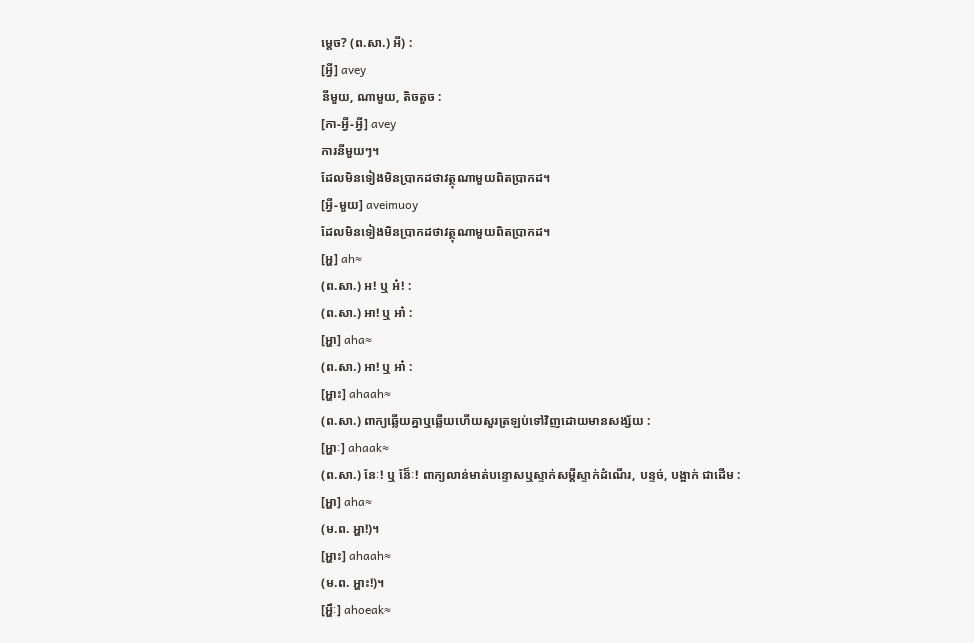ម្ដេច? (ព.សា.) អី) :
[អ្វី] avey
នីមួយ, ណាមួយ, តិចតួច :
[កា-អ្វី-អ្វី] avey
ការនីមួយៗ។
ដែលមិនទៀងមិនប្រាកដថាវត្ថុណាមួយពិតប្រាកដ។
[អ្វី-មួយ] aveimuoy
ដែលមិនទៀងមិនប្រាកដថាវត្ថុណាមួយពិតប្រាកដ។
[អ្ហ] ah≈
(ព.សា.) អ! ឬ អ៎! :
(ព.សា.) អា! ឬ អា៎ :
[អ្ហា] aha≈
(ព.សា.) អា! ឬ អា៎ :
[អ្ហាះ] ahaah≈
(ព.សា.) ពាក្យឆ្លើយគ្នាឬឆ្លើយហើយសួរត្រឡប់ទៅវិញដោយមានសង្ស័យ :
[អ្ហាៈ] ahaak≈
(ព.សា.) នែៈ! ឬ នែ៏ៈ! ពាក្យលាន់មាត់បន្ទោសឬស្ទាក់សម្ដីស្ទាក់ដំណើរ, បន្ទច់, បង្អាក់ ជាដើម :
[អ្ហា] aha≈
(ម.ព. អ្ហា!)។
[អ្ហាះ] ahaah≈
(ម.ព. អ្ហាះ!)។
[អ្ហឹៈ] ahoeak≈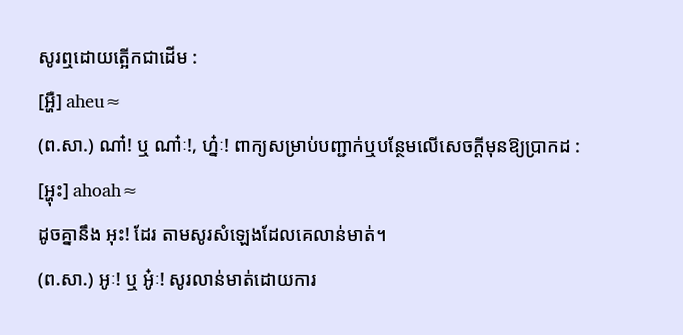សូរឮដោយត្អើកជាដើម :
[អ្ហឺ] aheu≈
(ព.សា.) ណា៎! ឬ ណា៎ៈ!, ហ្ន៎ៈ! ពាក្យសម្រាប់បញ្ជាក់ឬបន្ថែមលើសេចក្ដីមុនឱ្យប្រាកដ :
[អ្ហុះ] ahoah≈
ដូចគ្នានឹង អុះ! ដែរ តាមសូរសំឡេងដែលគេលាន់មាត់។
(ព.សា.) អូៈ! ឬ អូ៎ៈ! សូរលាន់មាត់ដោយការ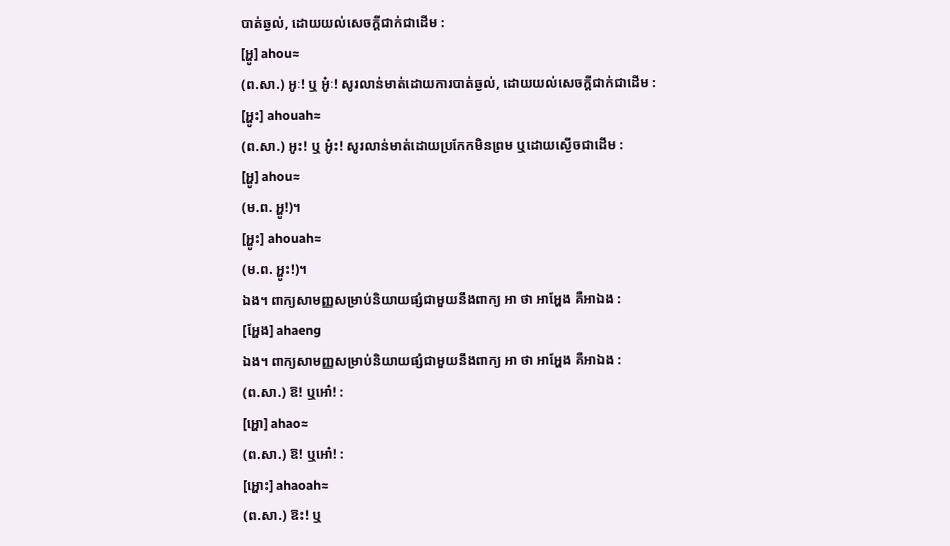បាត់ឆ្ងល់, ដោយយល់សេចក្ដីជាក់ជាដើម :
[អ្ហូ] ahou≈
(ព.សា.) អូៈ! ឬ អូ៎ៈ! សូរលាន់មាត់ដោយការបាត់ឆ្ងល់, ដោយយល់សេចក្ដីជាក់ជាដើម :
[អ្ហូះ] ahouah≈
(ព.សា.) អូះ! ឬ អូ៎ះ! សូរលាន់មាត់ដោយប្រកែកមិនព្រម ឬដោយស្ងើចជាដើម :
[អ្ហូ] ahou≈
(ម.ព. អ្ហូ!)។
[អ្ហូះ] ahouah≈
(ម.ព. អ្ហូះ!)។
ឯង។ ពាក្យសាមញ្ញសម្រាប់និយាយផ្សំជាមួយនឹងពាក្យ អា ថា អាអ្ហែង គឺអាឯង :
[អ្ហែង] ahaeng
ឯង។ ពាក្យសាមញ្ញសម្រាប់និយាយផ្សំជាមួយនឹងពាក្យ អា ថា អាអ្ហែង គឺអាឯង :
(ព.សា.) ឱ! ឬអោ៎! :
[អ្ហោ] ahao≈
(ព.សា.) ឱ! ឬអោ៎! :
[អ្ហោះ] ahaoah≈
(ព.សា.) ឱះ! ឬ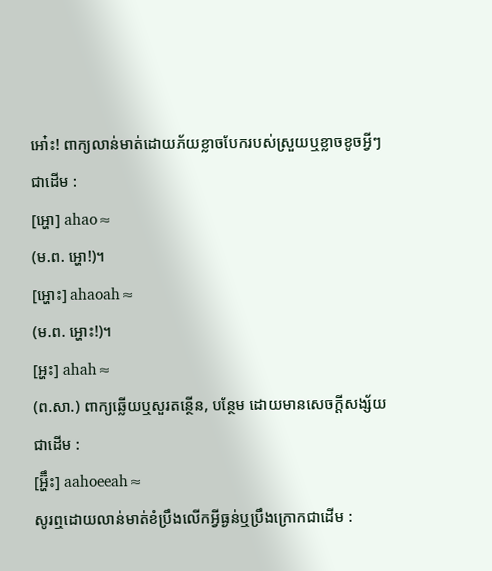អោ៎ះ! ពាក្យលាន់មាត់ដោយភ័យខ្លាចបែករបស់ស្រួយឬខ្លាចខូចអ្វីៗជាដើម :
[អ្ហោ] ahao≈
(ម.ព. អ្ហោ!)។
[អ្ហោះ] ahaoah≈
(ម.ព. អ្ហោះ!)។
[អ្ហះ] ahah≈
(ព.សា.) ពាក្យឆ្លើយឬសួរតន្ថើន, បន្ថែម ដោយមានសេចក្ដីសង្ស័យជាដើម :
[អ្ហ៊ឹះ] aahoeeah≈
សូរឮដោយលាន់មាត់ខំប្រឹងលើកអ្វីធ្ងន់ឬប្រឹងក្រោកជាដើម :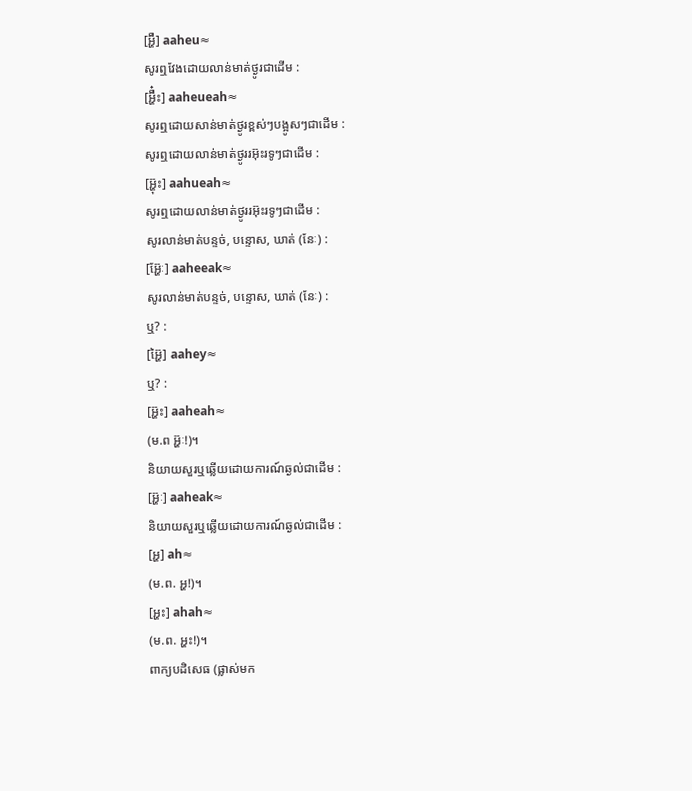[អ្ហ៊ឺ] aaheu≈
សូរឮវែងដោយលាន់មាត់ថ្ងូរជាដើម :
[អ្ហ៊ឺ៎ះ] aaheueah≈
សូរឮដោយសាន់មាត់ថ្ងូរខ្ពស់ៗបង្អូសៗជាដើម :
សូរឮដោយលាន់មាត់ថ្ងូររអ៊ុះរទូៗជាដើម :
[អ្ហ៊ុះ] aahueah≈
សូរឮដោយលាន់មាត់ថ្ងូររអ៊ុះរទូៗជាដើម :
សូរលាន់មាត់បន្ទច់, បន្ទោស, ឃាត់ (នែៈ) :
[អ្ហ៊ែៈ] aaheeak≈
សូរលាន់មាត់បន្ទច់, បន្ទោស, ឃាត់ (នែៈ) :
ឬ? :
[អ្ហ៊ៃ] aahey≈
ឬ? :
[អ្ហ៊ះ] aaheah≈
(ម.ព អ្ហ៊ៈ!)។
និយាយសួរឬឆ្លើយដោយការណ៍ឆ្ងល់ជាដើម :
[អ្ហ៊ៈ] aaheak≈
និយាយសួរឬឆ្លើយដោយការណ៍ឆ្ងល់ជាដើម :
[អ្ហ] ah≈
(ម.ព. អ្ហ!)។
[អ្ហះ] ahah≈
(ម.ព. អ្ហះ!)។
ពាក្យបដិសេធ (ផ្លាស់មក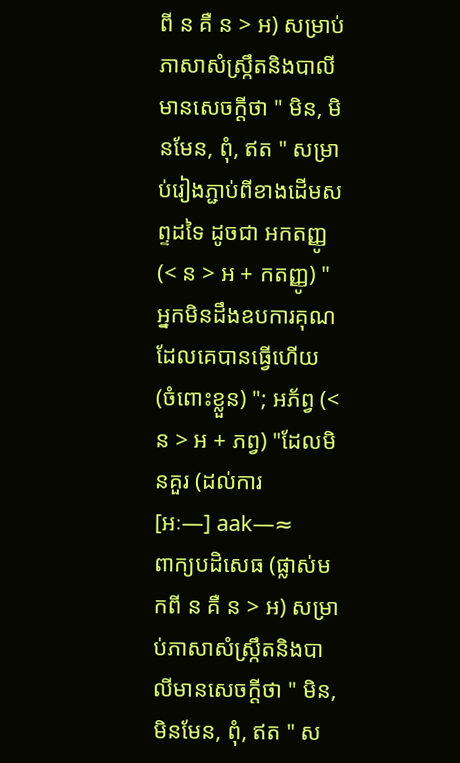ពី ន គឺ ន > អ) សម្រាប់ភាសាសំស្ក្រឹតនិងបាលីមានសេចក្ដីថា " មិន, មិនមែន, ពុំ, ឥត " សម្រាប់រៀងភ្ជាប់ពីខាងដើមសព្ទដទៃ ដូចជា អកតញ្ញូ (< ន > អ + កតញ្ញូ) " អ្នកមិនដឹងឧបការគុណដែលគេបានធ្វើហើយ (ចំពោះខ្លួន) "; អភ័ព្វ (< ន > អ + ភព្វ) "ដែលមិនគួរ (ដល់ការ
[អៈ—] aak—≈
ពាក្យបដិសេធ (ផ្លាស់មកពី ន គឺ ន > អ) សម្រាប់ភាសាសំស្ក្រឹតនិងបាលីមានសេចក្ដីថា " មិន, មិនមែន, ពុំ, ឥត " ស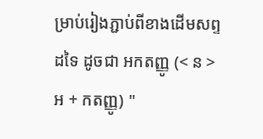ម្រាប់រៀងភ្ជាប់ពីខាងដើមសព្ទដទៃ ដូចជា អកតញ្ញូ (< ន > អ + កតញ្ញូ) "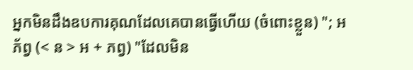អ្នកមិនដឹងឧបការគុណដែលគេបានធ្វើហើយ (ចំពោះខ្លួន) "; អភ័ព្វ (< ន > អ + ភព្វ) "ដែលមិន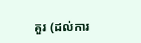គួរ (ដល់ការ